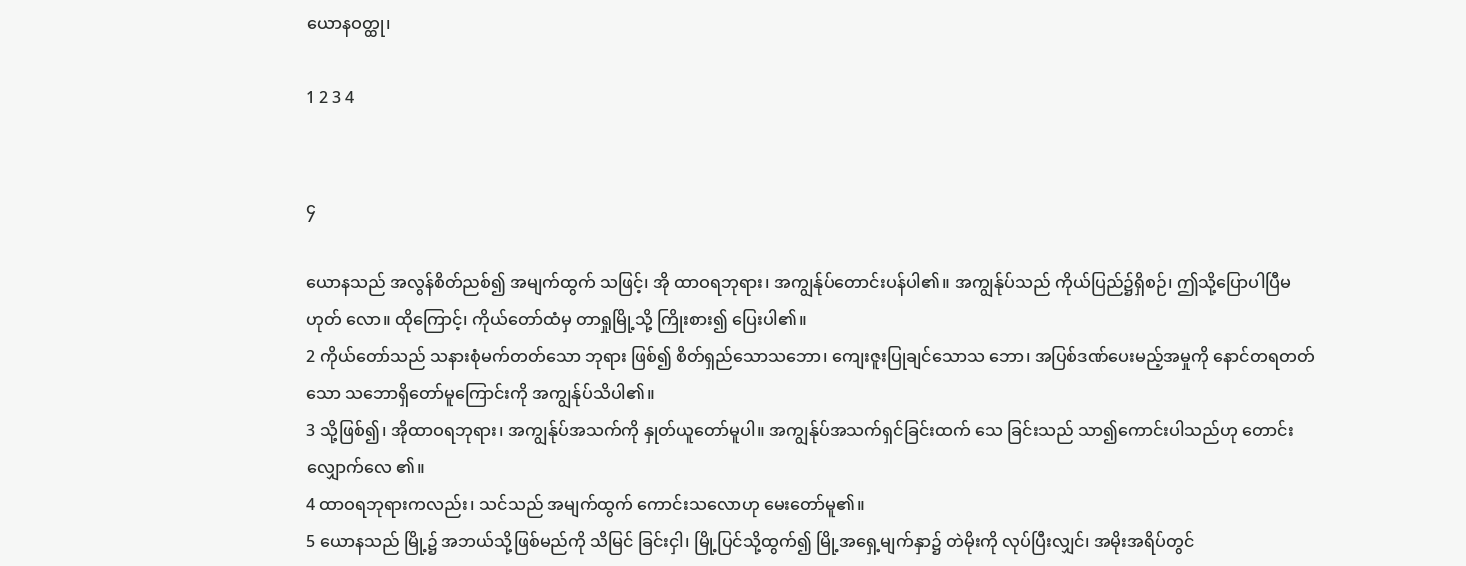ယောနဝတ္ထု၊

1 2 3 4


၄

ယောနသည် အလွန်စိတ်ညစ်၍ အမျက်ထွက် သဖြင့်၊ အို ထာဝရဘုရား၊ အကျွန်ုပ်တောင်းပန်ပါ၏။ အကျွန်ုပ်သည် ကိုယ်ပြည်၌ရှိစဉ်၊ ဤသို့ပြောပါပြီမဟုတ် လော။ ထိုကြောင့်၊ ကိုယ်တော်ထံမှ တာရှုမြို့သို့ ကြိုးစား၍ ပြေးပါ၏။
2 ကိုယ်တော်သည် သနားစုံမက်တတ်သော ဘုရား ဖြစ်၍ စိတ်ရှည်သောသဘော၊ ကျေးဇူးပြုချင်သောသ ဘော၊ အပြစ်ဒဏ်ပေးမည့်အမှုကို နောင်တရတတ်သော သဘောရှိတော်မူကြောင်းကို အကျွန်ုပ်သိပါ၏။
3 သို့ဖြစ်၍၊ အိုထာဝရဘုရား၊ အကျွန်ုပ်အသက်ကို နှုတ်ယူတော်မူပါ။ အကျွန်ုပ်အသက်ရှင်ခြင်းထက် သေ ခြင်းသည် သာ၍ကောင်းပါသည်ဟု တောင်းလျှောက်လေ ၏။
4 ထာဝရဘုရားကလည်း၊ သင်သည် အမျက်ထွက် ကောင်းသလောဟု မေးတော်မူ၏။
5 ယောနသည် မြို့၌ အဘယ်သို့ဖြစ်မည်ကို သိမြင် ခြင်းငှါ၊ မြို့ပြင်သို့ထွက်၍ မြို့အရှေ့မျက်နှာ၌ တဲမိုးကို လုပ်ပြီးလျှင်၊ အမိုးအရိပ်တွင်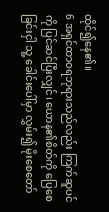ထိုင်၍နေ၏။
6 အရှင်ထာဝရဘုရားသည်လည်း ကြက်ဆူပင်ကို ပြင်ဆင်ပြီးလျှင်၊ ယောန၏စိတ်ကို ပြေစေခြင်းငှါ သူ့ ခေါင်းပေါ်မှာ လွှမ်း၍ မိုးစေတော်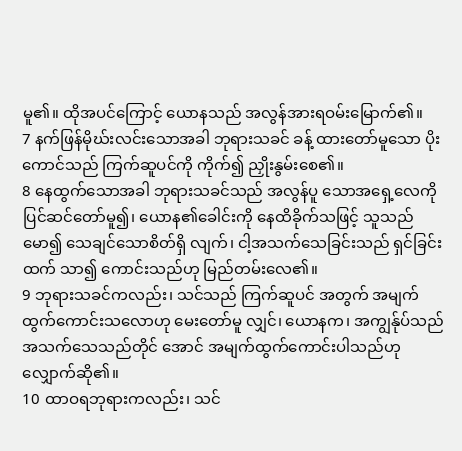မူ၏။ ထိုအပင်ကြောင့် ယောနသည် အလွန်အားရဝမ်းမြောက်၏။
7 နက်ဖြန်မိုဃ်းလင်းသောအခါ ဘုရားသခင် ခန့် ထားတော်မူသော ပိုးကောင်သည် ကြက်ဆူပင်ကို ကိုက်၍ ညှိုးနွမ်းစေ၏။
8 နေထွက်သောအခါ ဘုရားသခင်သည် အလွန်ပူ သောအရှေ့လေကို ပြင်ဆင်တော်မူ၍၊ ယောန၏ခေါင်းကို နေထိခိုက်သဖြင့် သူသည် မော၍ သေချင်သောစိတ်ရှိ လျက်၊ ငါ့အသက်သေခြင်းသည် ရှင်ခြင်းထက် သာ၍ ကောင်းသည်ဟု မြည်တမ်းလေ၏။
9 ဘုရားသခင်ကလည်း၊ သင်သည် ကြက်ဆူပင် အတွက် အမျက်ထွက်ကောင်းသလောဟု မေးတော်မူ လျှင်၊ ယောနက၊ အကျွန်ုပ်သည် အသက်သေသည်တိုင် အောင် အမျက်ထွက်ကောင်းပါသည်ဟု လျှောက်ဆို၏။
10 ထာဝရဘုရားကလည်း၊ သင်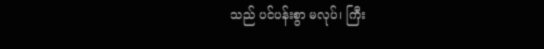သည် ပင်ပန်းစွာ မလုပ်၊ ကြီး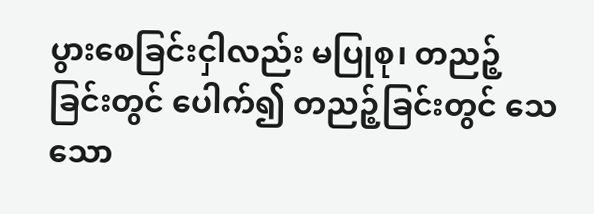ပွားစေခြင်းငှါလည်း မပြုစု၊ တညဉ့်ခြင်းတွင် ပေါက်၍ တညဉ့်ခြင်းတွင် သေသော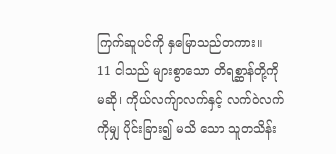ကြက်ဆူပင်ကို နှမြောသည်တကား။
11 ငါသည် များစွာသော တိရစ္ဆာန်တို့ကိုမဆို၊ ကိုယ်လက်ျာလက်နှင့် လက်ဝဲလက်ကိုမျှ ပိုင်းခြား၍ မသိ သော သူတသိန်း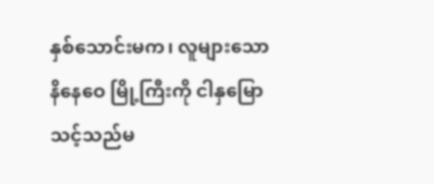နှစ်သောင်းမက၊ လူများသော နိနေဝေ မြို့ကြီးကို ငါနှမြောသင့်သည်မ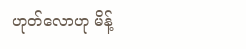ဟုတ်လောဟု မိန့်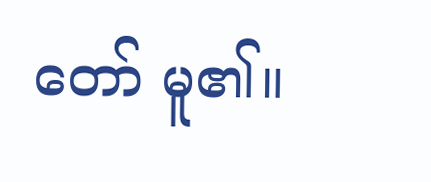တော် မူ၏။